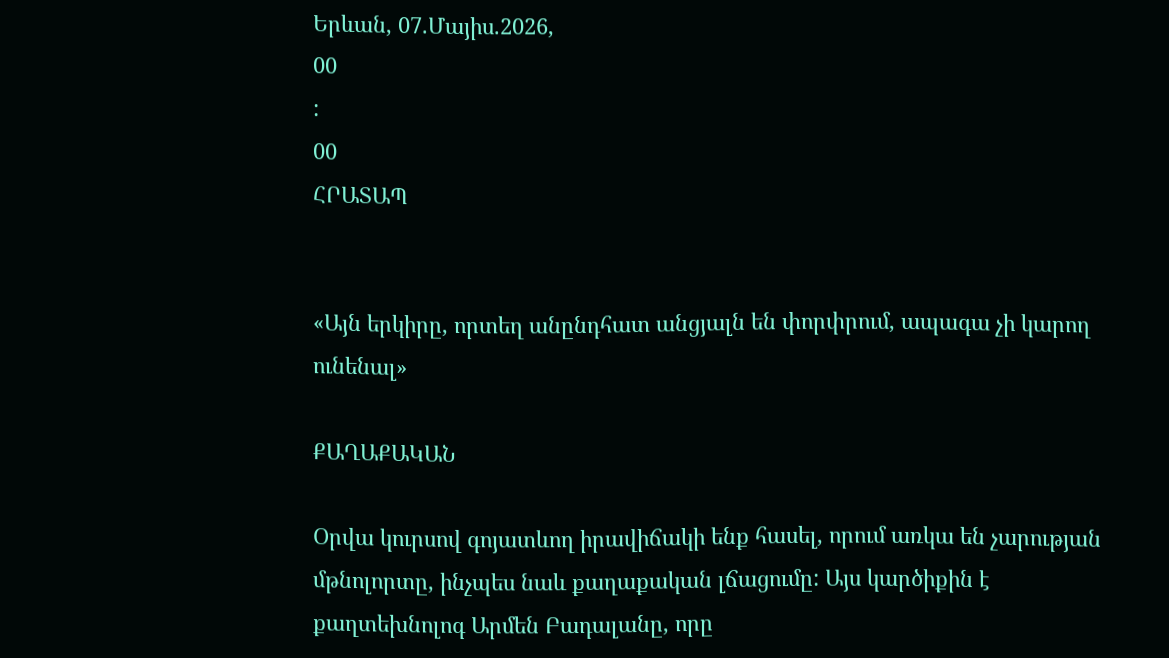Երևան, 07.Մայիս.2026,
00
:
00
ՀՐԱՏԱՊ


«Այն երկիրը, որտեղ անընդհատ անցյալն են փորփրում, ապագա չի կարող ունենալ»

ՔԱՂԱՔԱԿԱՆ

Օրվա կուրսով գոյատևող իրավիճակի ենք հասել, որում առկա են չարության մթնոլորտը, ինչպես նաև քաղաքական լճացումը: Այս կարծիքին է քաղտեխնոլոգ Արմեն Բադալանը, որը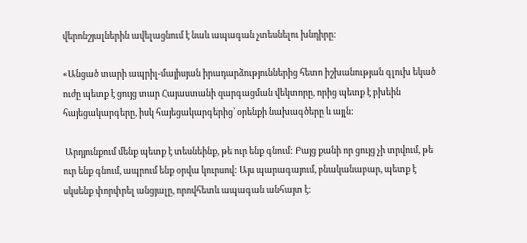վերոնշյալներին ավելացնում է նաև ապագան չտեսնելու խնդիրը:

«Անցած տարի ապրիլ-մայիսյան իրադարձություններից հետո իշխանության գլուխ եկած ուժը պետք է ցույց տար Հայաստանի զարգացման վեկտորը, որից պետք է բխեին հայեցակարգերը, իսկ հայեցակարգերից՝ օրենքի նախագծերը և այլն:

 Արդյունքում մենք պետք է տեսնեինք, թե ուր ենք գնում: Բայց քանի որ ցույց չի տրվում, թե ուր ենք գնում, ապրում ենք օրվա կուրսով: Այս պարագայում, բնականաբար, պետք է սկսենք փորփրել անցյալը, որովհետև ապագան անհայտ է: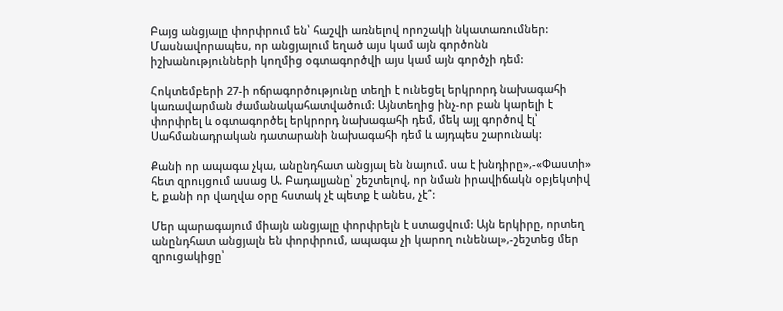Բայց անցյալը փորփրում են՝ հաշվի առնելով որոշակի նկատառումներ: Մասնավորապես, որ անցյալում եղած այս կամ այն գործոնն իշխանությունների կողմից օգտագործվի այս կամ այն գործչի դեմ:

Հոկտեմբերի 27-ի ոճրագործությունը տեղի է ունեցել երկրորդ նախագահի կառավարման ժամանակահատվածում: Այնտեղից ինչ-որ բան կարելի է փորփրել և օգտագործել երկրորդ նախագահի դեմ, մեկ այլ գործով էլ՝ Սահմանադրական դատարանի նախագահի դեմ և այդպես շարունակ:

Քանի որ ապագա չկա, անընդհատ անցյալ են նայում. սա է խնդիրը»,-«Փաստի» հետ զրույցում ասաց Ա. Բադալյանը՝ շեշտելով, որ նման իրավիճակն օբյեկտիվ է, քանի որ վաղվա օրը հստակ չէ պետք է անես, չէ՞:

Մեր պարագայում միայն անցյալը փորփրելն է ստացվում: Այն երկիրը, որտեղ անընդհատ անցյալն են փորփրում, ապագա չի կարող ունենալ»,-շեշտեց մեր զրուցակիցը՝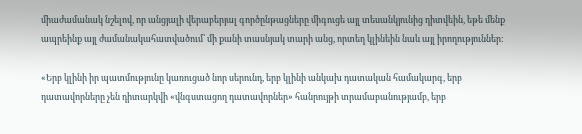միաժամանակ նշելով, որ անցյալի վերաբերյալ գործընթացները միգուցե այլ տեսանկյունից դիտվեին, եթե մենք ապրեինք այլ ժամանակահատվածում՝ մի քանի տասնյակ տարի անց, որտեղ կլինեին նաև այլ իրողություններ:

«Երբ կլինի իր պատմությունը կառուցած նոր սերունդ, երբ կլինի անկախ դատական համակարգ, երբ դատավորները չեն դիտարկվի «վնգստացող դատավորներ» հանրույթի տրամաբանությամբ, երբ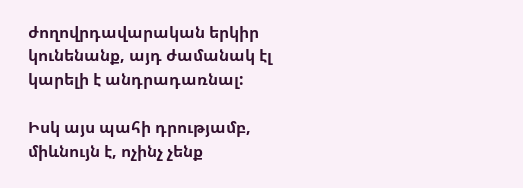ժողովրդավարական երկիր կունենանք, այդ ժամանակ էլ կարելի է անդրադառնալ:

Իսկ այս պահի դրությամբ, միևնույն է, ոչինչ չենք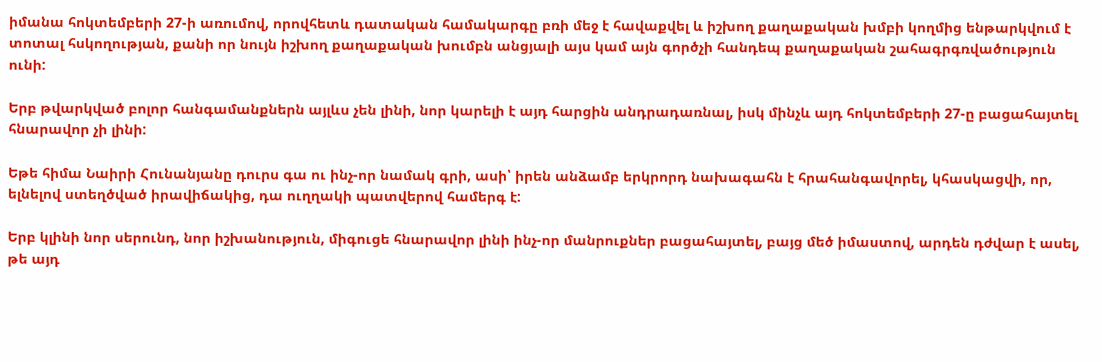իմանա հոկտեմբերի 27-ի առումով, որովհետև դատական համակարգը բռի մեջ է հավաքվել և իշխող քաղաքական խմբի կողմից ենթարկվում է տոտալ հսկողության, քանի որ նույն իշխող քաղաքական խումբն անցյալի այս կամ այն գործչի հանդեպ քաղաքական շահագրգռվածություն ունի:

Երբ թվարկված բոլոր հանգամանքներն այլևս չեն լինի, նոր կարելի է այդ հարցին անդրադառնալ, իսկ մինչև այդ հոկտեմբերի 27-ը բացահայտել հնարավոր չի լինի:

Եթե հիմա Նաիրի Հունանյանը դուրս գա ու ինչ-որ նամակ գրի, ասի՝ իրեն անձամբ երկրորդ նախագահն է հրահանգավորել, կհասկացվի, որ, ելնելով ստեղծված իրավիճակից, դա ուղղակի պատվերով համերգ է:

Երբ կլինի նոր սերունդ, նոր իշխանություն, միգուցե հնարավոր լինի ինչ-որ մանրուքներ բացահայտել, բայց մեծ իմաստով, արդեն դժվար է ասել, թե այդ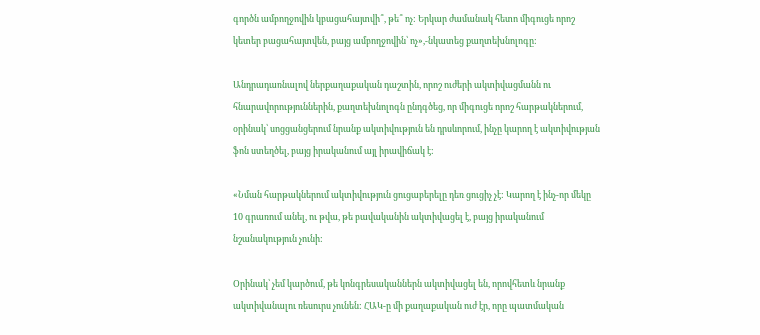գործն ամբողջովին կբացահայտվի՞, թե՞ ոչ: Երկար ժամանակ հետո միգուցե որոշ կետեր բացահայտվեն, բայց ամբողջովին՝ ոչ»,-նկատեց քաղտեխնոլոգը:

Անդրադառնալով ներքաղաքական դաշտին, որոշ ուժերի ակտիվացմանն ու հնարավորություններին, քաղտեխնոլոգն ընդգծեց, որ միգուցե որոշ հարթակներում, օրինակ՝ սոցցանցերում նրանք ակտիվություն են դրսևորում, ինչը կարող է ակտիվության ֆոն ստեղծել, բայց իրականում այլ իրավիճակ է:

«Նման հարթակներում ակտիվություն ցուցաբերելը դեռ ցուցիչ չէ: Կարող է ինչ-որ մեկը 10 գրառում անել, ու թվա, թե բավականին ակտիվացել է, բայց իրականում նշանակություն չունի:

Օրինակ՝ չեմ կարծում, թե կոնգրեսականներն ակտիվացել են, որովհետև նրանք ակտիվանալու ռեսուրս չունեն: ՀԱԿ-ը մի քաղաքական ուժ էր, որը պատմական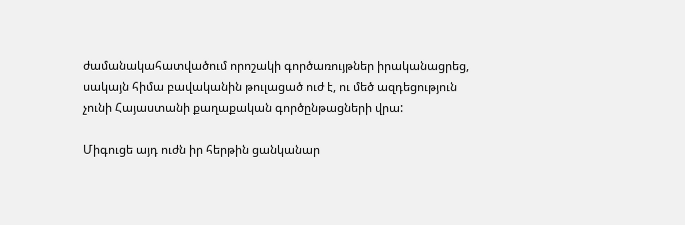ժամանակահատվածում որոշակի գործառույթներ իրականացրեց, սակայն հիմա բավականին թուլացած ուժ է, ու մեծ ազդեցություն չունի Հայաստանի քաղաքական գործընթացների վրա:

Միգուցե այդ ուժն իր հերթին ցանկանար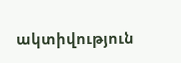ակտիվություն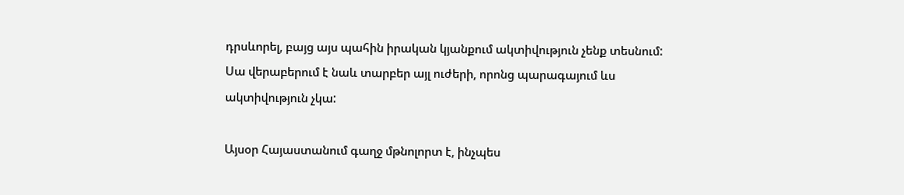դրսևորել, բայց այս պահին իրական կյանքում ակտիվություն չենք տեսնում: Սա վերաբերում է նաև տարբեր այլ ուժերի, որոնց պարագայում ևս ակտիվություն չկա:

Այսօր Հայաստանում գաղջ մթնոլորտ է, ինչպես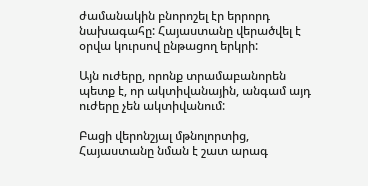ժամանակին բնորոշել էր երրորդ նախագահը: Հայաստանը վերածվել է օրվա կուրսով ընթացող երկրի:

Այն ուժերը, որոնք տրամաբանորեն պետք է, որ ակտիվանային, անգամ այդ ուժերը չեն ակտիվանում:

Բացի վերոնշյալ մթնոլորտից, Հայաստանը նման է շատ արագ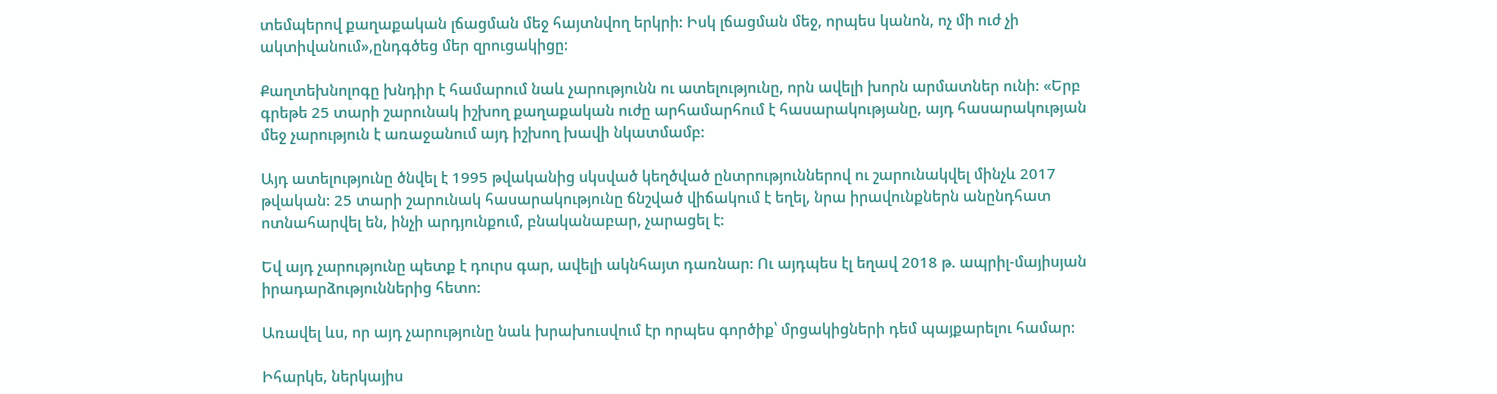տեմպերով քաղաքական լճացման մեջ հայտնվող երկրի: Իսկ լճացման մեջ, որպես կանոն, ոչ մի ուժ չի ակտիվանում»,ընդգծեց մեր զրուցակիցը:

Քաղտեխնոլոգը խնդիր է համարում նաև չարությունն ու ատելությունը, որն ավելի խորն արմատներ ունի: «Երբ գրեթե 25 տարի շարունակ իշխող քաղաքական ուժը արհամարհում է հասարակությանը, այդ հասարակության մեջ չարություն է առաջանում այդ իշխող խավի նկատմամբ:

Այդ ատելությունը ծնվել է 1995 թվականից սկսված կեղծված ընտրություններով ու շարունակվել մինչև 2017 թվական: 25 տարի շարունակ հասարակությունը ճնշված վիճակում է եղել, նրա իրավունքներն անընդհատ ոտնահարվել են, ինչի արդյունքում, բնականաբար, չարացել է:

Եվ այդ չարությունը պետք է դուրս գար, ավելի ակնհայտ դառնար: Ու այդպես էլ եղավ 2018 թ. ապրիլ-մայիսյան իրադարձություններից հետո:

Առավել ևս, որ այդ չարությունը նաև խրախուսվում էր որպես գործիք՝ մրցակիցների դեմ պայքարելու համար:

Իհարկե, ներկայիս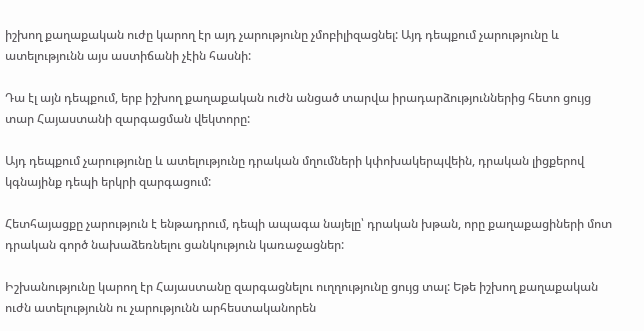իշխող քաղաքական ուժը կարող էր այդ չարությունը չմոբիլիզացնել: Այդ դեպքում չարությունը և ատելությունն այս աստիճանի չէին հասնի:

Դա էլ այն դեպքում, երբ իշխող քաղաքական ուժն անցած տարվա իրադարձություններից հետո ցույց տար Հայաստանի զարգացման վեկտորը:

Այդ դեպքում չարությունը և ատելությունը դրական մղումների կփոխակերպվեին, դրական լիցքերով կգնայինք դեպի երկրի զարգացում:

Հետհայացքը չարություն է ենթադրում, դեպի ապագա նայելը՝ դրական խթան, որը քաղաքացիների մոտ դրական գործ նախաձեռնելու ցանկություն կառաջացներ:

Իշխանությունը կարող էր Հայաստանը զարգացնելու ուղղությունը ցույց տալ: Եթե իշխող քաղաքական ուժն ատելությունն ու չարությունն արհեստականորեն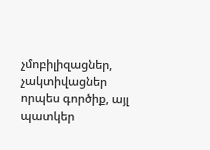չմոբիլիզացներ, չակտիվացներ որպես գործիք, այլ պատկեր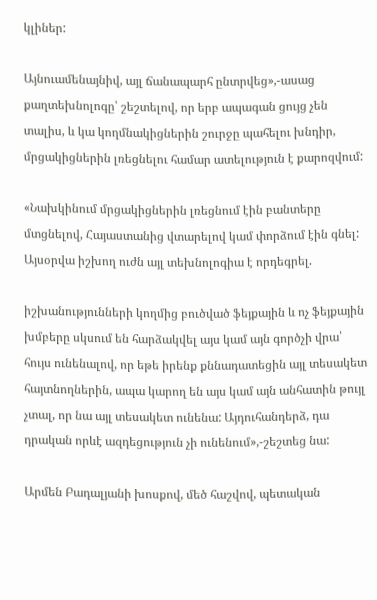կլիներ:

Այնուամենայնիվ, այլ ճանապարհ ընտրվեց»,-ասաց քաղտեխնոլոգը՝ շեշտելով, որ երբ ապագան ցույց չեն տալիս, և կա կողմնակիցներին շուրջը պահելու խնդիր, մրցակիցներին լռեցնելու համար ատելություն է քարոզվում:

«Նախկինում մրցակիցներին լռեցնում էին բանտերը մտցնելով, Հայաստանից վտարելով կամ փորձում էին գնել: Այսօրվա իշխող ուժն այլ տեխնոլոգիա է որդեգրել.

իշխանությունների կողմից բուծված ֆեյքային և ոչ ֆեյքային խմբերը սկսում են հարձակվել այս կամ այն գործչի վրա՝ հույս ունենալով, որ եթե իրենք քննադատեցին այլ տեսակետ հայտնողներին, ապա կարող են այս կամ այն անհատին թույլ չտալ, որ նա այլ տեսակետ ունենա: Այդուհանդերձ, դա դրական որևէ ազդեցություն չի ունենում»,-շեշտեց նա:

Արմեն Բադալյանի խոսքով, մեծ հաշվով, պետական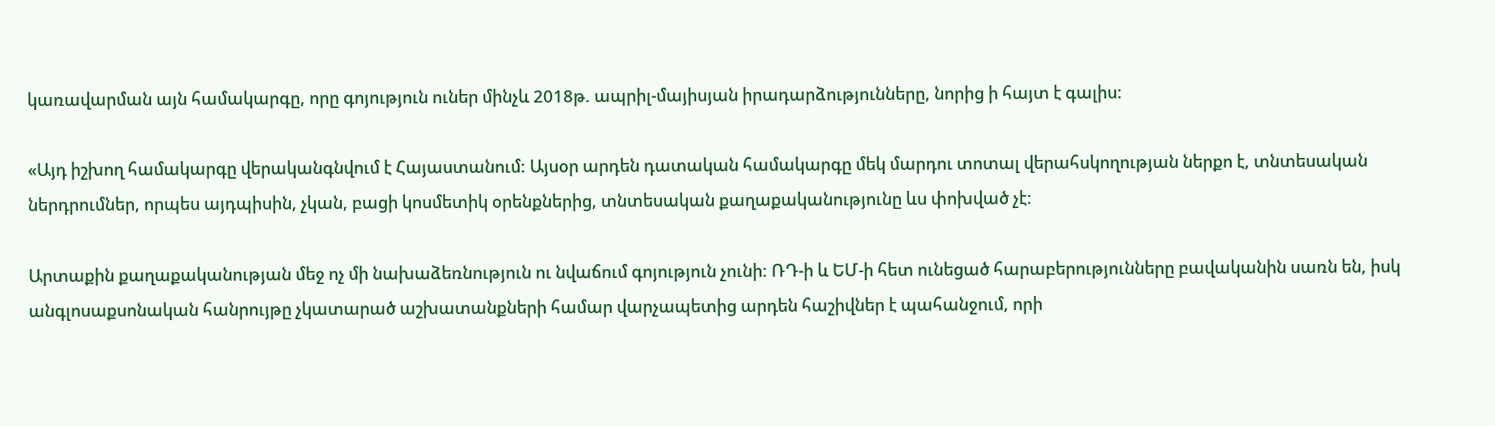կառավարման այն համակարգը, որը գոյություն ուներ մինչև 2018թ. ապրիլ-մայիսյան իրադարձությունները, նորից ի հայտ է գալիս:

«Այդ իշխող համակարգը վերականգնվում է Հայաստանում: Այսօր արդեն դատական համակարգը մեկ մարդու տոտալ վերահսկողության ներքո է, տնտեսական ներդրումներ, որպես այդպիսին, չկան, բացի կոսմետիկ օրենքներից, տնտեսական քաղաքականությունը ևս փոխված չէ:

Արտաքին քաղաքականության մեջ ոչ մի նախաձեռնություն ու նվաճում գոյություն չունի: ՌԴ-ի և ԵՄ-ի հետ ունեցած հարաբերությունները բավականին սառն են, իսկ անգլոսաքսոնական հանրույթը չկատարած աշխատանքների համար վարչապետից արդեն հաշիվներ է պահանջում, որի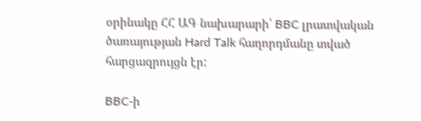օրինակը ՀՀ ԱԳ նախարարի՝ BBC լրատվական ծառայության Hard Talk հաղորդմանը տված հարցազրույցն էր:

BBC-ի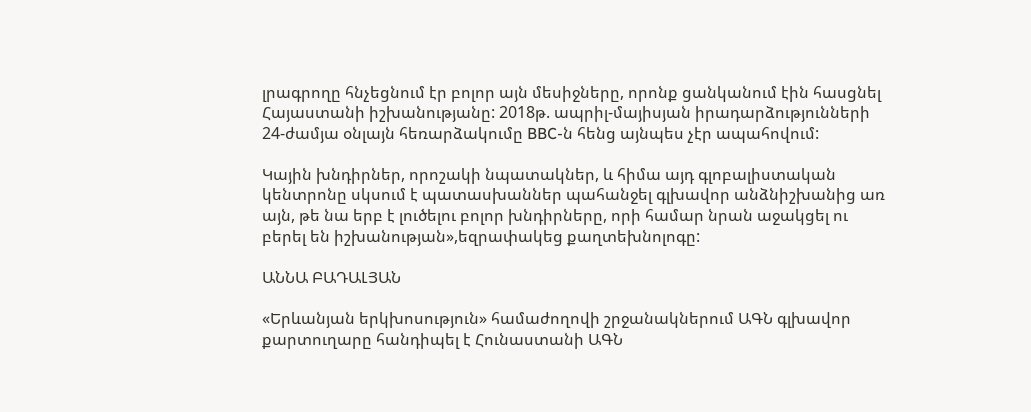լրագրողը հնչեցնում էր բոլոր այն մեսիջները, որոնք ցանկանում էին հասցնել Հայաստանի իշխանությանը: 2018թ. ապրիլ-մայիսյան իրադարձությունների 24-ժամյա օնլայն հեռարձակումը BBC-ն հենց այնպես չէր ապահովում:

Կային խնդիրներ, որոշակի նպատակներ, և հիմա այդ գլոբալիստական կենտրոնը սկսում է պատասխաններ պահանջել գլխավոր անձնիշխանից առ այն, թե նա երբ է լուծելու բոլոր խնդիրները, որի համար նրան աջակցել ու բերել են իշխանության»,եզրափակեց քաղտեխնոլոգը:

ԱՆՆԱ ԲԱԴԱԼՅԱՆ

«Երևանյան երկխոսություն» համաժողովի շրջանակներում ԱԳՆ գլխավոր քարտուղարը հանդիպել է Հունաստանի ԱԳՆ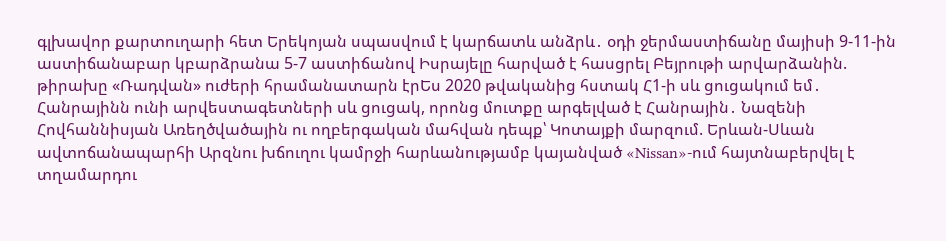գլխավոր քարտուղարի հետ Երեկոյան սպասվում է կարճատև անձրև․ օդի ջերմաստիճանը մայիսի 9-11-ին աստիճանաբար կբարձրանա 5-7 աստիճանով Իսրայելը հարված է հասցրել Բեյրութի արվարձանին. թիրախը «Ռադվան» ուժերի հրամանատարն էրԵս 2020 թվականից հստակ Հ1-ի սև ցուցակում եմ․ Հանրայինն ունի արվեստագետների սև ցուցակ, որոնց մուտքը արգելված է Հանրային․ Նազենի Հովհաննիսյան Առեղծվածային ու ողբերգական մահվան դեպք՝ Կոտայքի մարզում. Երևան-Սևան ավտոճանապարհի Արզնու խճուղու կամրջի հարևանությամբ կայանված «Nissan»-ում հայտնաբերվել է տղամարդու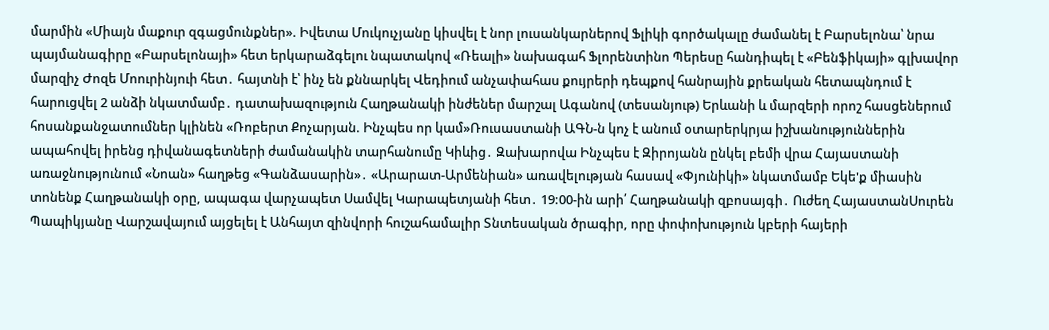մարմին «Միայն մաքուր զգացմունքներ». Իվետա Մուկուչյանը կիսվել է նոր լուսանկարներով Ֆլիկի գործակալը ժամանել է Բարսելոնա՝ նրա պայմանագիրը «Բարսելոնայի» հետ երկարաձգելու նպատակով «Ռեալի» նախագահ Ֆլորենտինո Պերեսը հանդիպել է «Բենֆիկայի» գլխավոր մարզիչ Ժոզե Մոուրինյուի հետ․ հայտնի է՝ ինչ են քննարկել Վեդիում անչափահաս քույրերի դեպքով հանրային քրեական հետապնդում է հարուցվել 2 անձի նկատմամբ․ դատախազություն Հաղթանակի ինժեներ մարշալ Ագանով (տեսանյութ) Երևանի և մարզերի որոշ հասցեներում հոսանքանջատումներ կլինեն «Ռոբերտ Քոչարյան. Ինչպես որ կամ»Ռուսաստանի ԱԳՆ-ն կոչ է անում օտարերկրյա իշխանություններին ապահովել իրենց դիվանագետների ժամանակին տարհանումը Կիևից․ Զախարովա Ինչպես է Զիրոյանն ընկել բեմի վրա Հայաստանի առաջնությունում «Նոան» հաղթեց «Գանձասարին»․ «Արարատ-Արմենիան» առավելության հասավ «Փյունիկի» նկատմամբ Եկե'ք միասին տոնենք Հաղթանակի օրը, ապագա վարչապետ Սամվել Կարապետյանի հետ․ 19:00-ին արի՛ Հաղթանակի զբոսայգի․ Ուժեղ ՀայաստանՍուրեն Պապիկյանը Վարշավայում այցելել է Անհայտ զինվորի հուշահամալիր Տնտեսական ծրագիր, որը փոփոխություն կբերի հայերի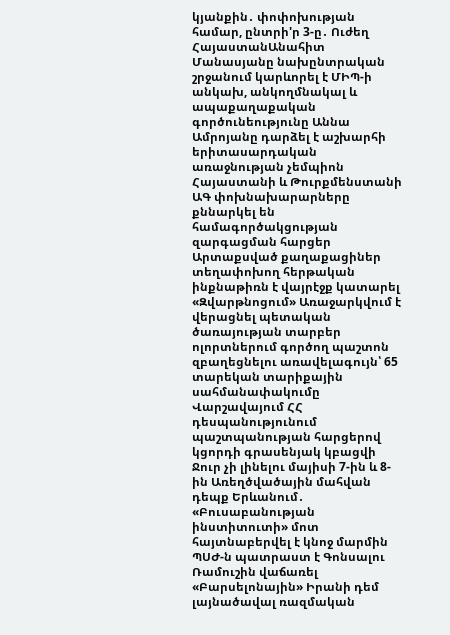կյանքին․ փոփոխության համար, ընտրի'ր 3-ը․ Ուժեղ ՀայաստանԱնահիտ Մանասյանը նախընտրական շրջանում կարևորել է ՄԻՊ-ի անկախ, անկողմնակալ և ապաքաղաքական գործունեությունը Աննա Ամրոյանը դարձել է աշխարհի երիտասարդական առաջնության չեմպիոն Հայաստանի և Թուրքմենստանի ԱԳ փոխնախարարները քննարկել են համագործակցության զարգացման հարցեր Արտաքսված քաղաքացիներ տեղափոխող հերթական ինքնաթիռն է վայրէջք կատարել «Զվարթնոցում» Առաջարկվում է վերացնել պետական ծառայության տարբեր ոլորտներում գործող պաշտոն զբաղեցնելու առավելագույն՝ 65 տարեկան տարիքային սահմանափակումը Վարշավայում ՀՀ դեսպանությունում պաշտպանության հարցերով կցորդի գրասենյակ կբացվի Ջուր չի լինելու մայիսի 7-ին և 8-ին Առեղծվածային մահվան դեպք Երևանում․ «Բուսաբանության ինստիտուտի» մոտ հայտնաբերվել է կնոջ մարմին ՊՍԺ-ն պատրաստ է Գոնսալու Ռամուշին վաճառել «Բարսելոնային» Իրանի դեմ լայնածավալ ռազմական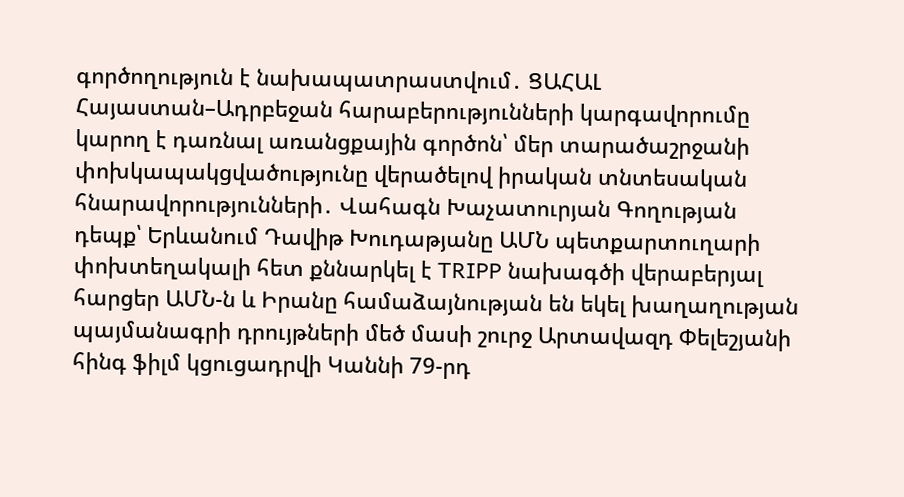գործողություն է նախապատրաստվում․ ՑԱՀԱԼ Հայաստան–Ադրբեջան հարաբերությունների կարգավորումը կարող է դառնալ առանցքային գործոն՝ մեր տարածաշրջանի փոխկապակցվածությունը վերածելով իրական տնտեսական հնարավորությունների․ Վահագն Խաչատուրյան Գողության դեպք՝ Երևանում Դավիթ Խուդաթյանը ԱՄՆ պետքարտուղարի փոխտեղակալի հետ քննարկել է TRIPP նախագծի վերաբերյալ հարցեր ԱՄՆ-ն և Իրանը համաձայնության են եկել խաղաղության պայմանագրի դրույթների մեծ մասի շուրջ Արտավազդ Փելեշյանի հինգ ֆիլմ կցուցադրվի Կաննի 79-րդ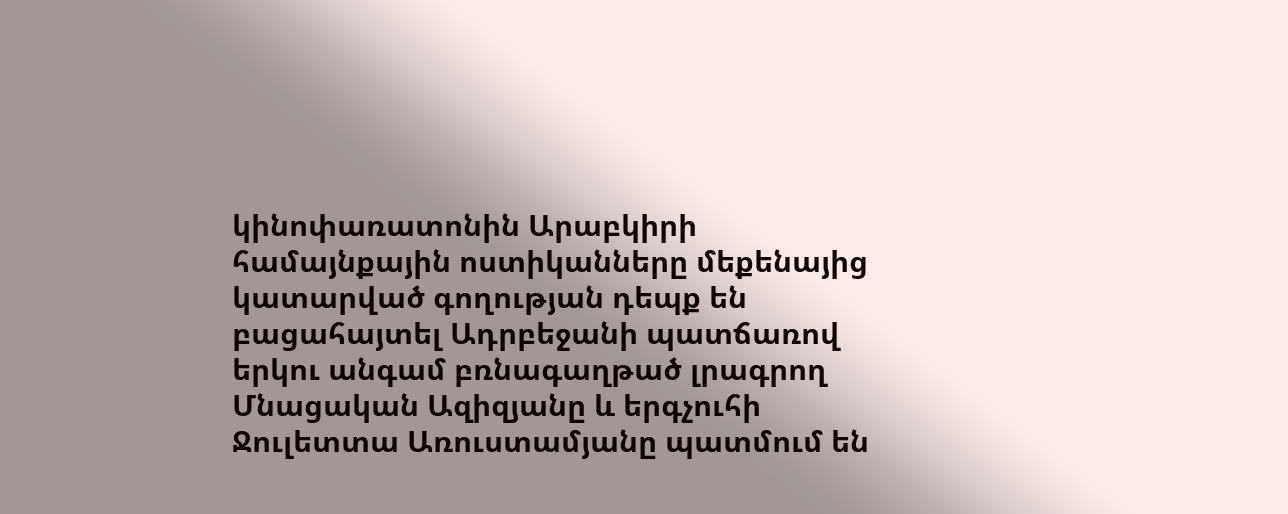կինոփառատոնին Արաբկիրի համայնքային ոստիկանները մեքենայից կատարված գողության դեպք են բացահայտել Ադրբեջանի պատճառով երկու անգամ բռնագաղթած լրագրող Մնացական Ազիզյանը և երգչուհի Ջուլետտա Առուստամյանը պատմում են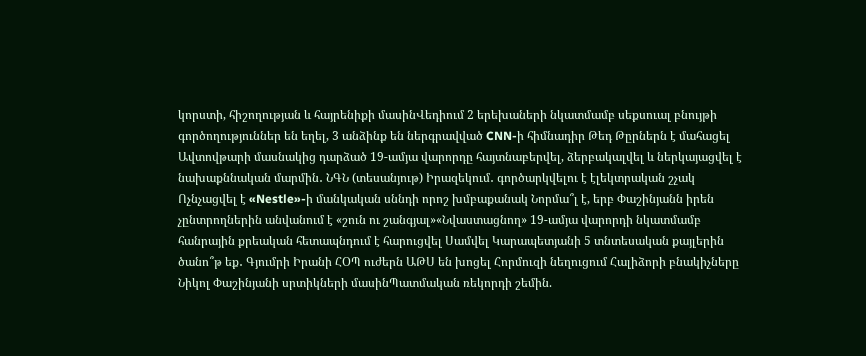կորստի, հիշողության և հայրենիքի մասինՎեդիում 2 երեխաների նկատմամբ սեքսուալ բնույթի գործողություններ են եղել, 3 անձինք են ներգրավված CNN-ի հիմնադիր Թեդ Թըրներն է մահացել Ավտովթարի մասնակից դարձած 19-ամյա վարորդը հայտնաբերվել, ձերբակալվել և ներկայացվել է նախաքննական մարմին․ ՆԳՆ (տեսանյութ) Իրազեկում․ գործարկվելու է էլեկտրական շչակ Ոչնչացվել է «Nestle»-ի մանկական սննդի որոշ խմբաքանակ Նորմա՞լ է, երբ Փաշինյանն իրեն չընտրողներին անվանում է «շուն ու շանգյալ»«Նվաստացնող» 19-ամյա վարորդի նկատմամբ հանրային քրեական հետապնդում է հարուցվել Սամվել Կարապետյանի 5 տնտեսական քայլերին ծանո՞թ եք․ Գյումրի Իրանի ՀՕՊ ուժերն ԱԹՍ են խոցել Հորմուզի նեղուցում Հալիձորի բնակիչները Նիկոլ Փաշինյանի սրտիկների մասինՊատմական ռեկորդի շեմին.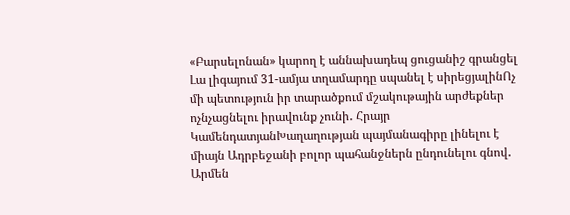«Բարսելոնան» կարող է աննախադեպ ցուցանիշ գրանցել Լա լիգայում 31-ամյա տղամարդը սպանել է սիրեցյալինՈչ մի պետություն իր տարածքում մշակութային արժեքներ ոչնչացնելու իրավունք չունի․ Հրայր ԿամենդատյանԽաղաղության պայմանագիրը լինելու է միայն Ադրբեջանի բոլոր պահանջներն ընդունելու գնով․ Արմեն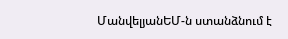ՄանվելյանԵՄ-ն ստանձնում է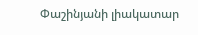Փաշինյանի լիակատար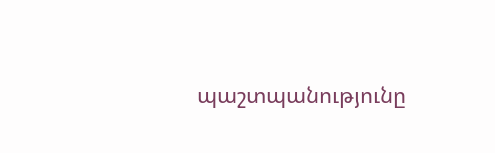պաշտպանությունը